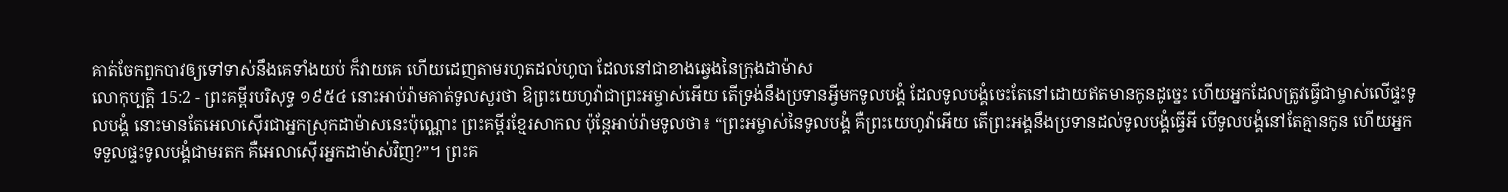គាត់ចែកពួកបាវឲ្យទៅទាស់នឹងគេទាំងយប់ ក៏វាយគេ ហើយដេញតាមរហូតដល់ហូបា ដែលនៅជាខាងឆ្វេងនៃក្រុងដាម៉ាស
លោកុប្បត្តិ 15:2 - ព្រះគម្ពីរបរិសុទ្ធ ១៩៥៤ នោះអាប់រ៉ាមគាត់ទូលសួរថា ឱព្រះយេហូវ៉ាជាព្រះអម្ចាស់អើយ តើទ្រង់នឹងប្រទានអ្វីមកទូលបង្គំ ដែលទូលបង្គំចេះតែនៅដោយឥតមានកូនដូច្នេះ ហើយអ្នកដែលត្រូវធ្វើជាម្ចាស់លើផ្ទះទូលបង្គំ នោះមានតែអេលាស៊ើរជាអ្នកស្រុកដាម៉ាសនេះប៉ុណ្ណោះ ព្រះគម្ពីរខ្មែរសាកល ប៉ុន្តែអាប់រ៉ាមទូលថា៖ “ព្រះអម្ចាស់នៃទូលបង្គំ គឺព្រះយេហូវ៉ាអើយ តើព្រះអង្គនឹងប្រទានដល់ទូលបង្គំធ្វើអី បើទូលបង្គំនៅតែគ្មានកូន ហើយអ្នកទទួលផ្ទះទូលបង្គំជាមរតក គឺអេលាស៊ើរអ្នកដាម៉ាស់វិញ?”។ ព្រះគ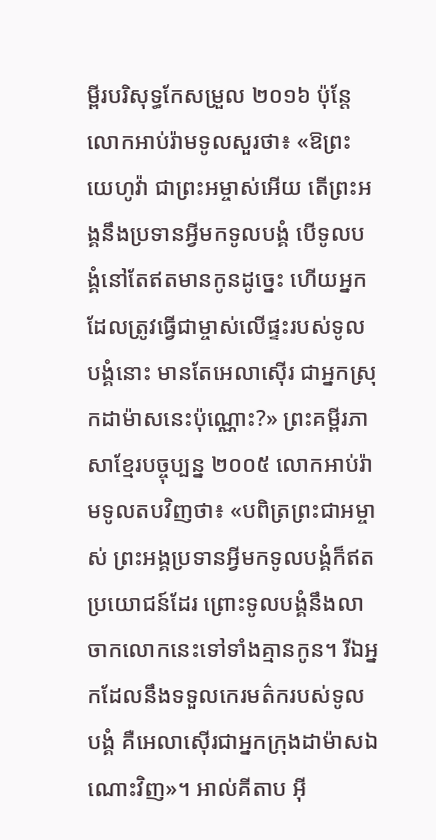ម្ពីរបរិសុទ្ធកែសម្រួល ២០១៦ ប៉ុន្ដែ លោកអាប់រ៉ាមទូលសួរថា៖ «ឱព្រះយេហូវ៉ា ជាព្រះអម្ចាស់អើយ តើព្រះអង្គនឹងប្រទានអ្វីមកទូលបង្គំ បើទូលបង្គំនៅតែឥតមានកូនដូច្នេះ ហើយអ្នកដែលត្រូវធ្វើជាម្ចាស់លើផ្ទះរបស់ទូលបង្គំនោះ មានតែអេលាស៊ើរ ជាអ្នកស្រុកដាម៉ាសនេះប៉ុណ្ណោះ?» ព្រះគម្ពីរភាសាខ្មែរបច្ចុប្បន្ន ២០០៥ លោកអាប់រ៉ាមទូលតបវិញថា៖ «បពិត្រព្រះជាអម្ចាស់ ព្រះអង្គប្រទានអ្វីមកទូលបង្គំក៏ឥតប្រយោជន៍ដែរ ព្រោះទូលបង្គំនឹងលាចាកលោកនេះទៅទាំងគ្មានកូន។ រីឯអ្នកដែលនឹងទទួលកេរមត៌ករបស់ទូលបង្គំ គឺអេលាស៊ើរជាអ្នកក្រុងដាម៉ាសឯណោះវិញ»។ អាល់គីតាប អ៊ី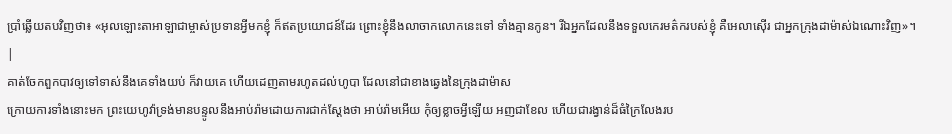ប្រាំឆ្លើយតបវិញថា៖ «អុលឡោះតាអាឡាជាម្ចាស់ប្រទានអ្វីមកខ្ញុំ ក៏ឥតប្រយោជន៍ដែរ ព្រោះខ្ញុំនឹងលាចាកលោកនេះទៅ ទាំងគ្មានកូន។ រីឯអ្នកដែលនឹងទទួលកេរមត៌ករបស់ខ្ញុំ គឺអេលាស៊ើរ ជាអ្នកក្រុងដាម៉ាស់ឯណោះវិញ»។ |
គាត់ចែកពួកបាវឲ្យទៅទាស់នឹងគេទាំងយប់ ក៏វាយគេ ហើយដេញតាមរហូតដល់ហូបា ដែលនៅជាខាងឆ្វេងនៃក្រុងដាម៉ាស
ក្រោយការទាំងនោះមក ព្រះយេហូវ៉ាទ្រង់មានបន្ទូលនឹងអាប់រ៉ាមដោយការជាក់ស្តែងថា អាប់រ៉ាមអើយ កុំឲ្យខ្លាចអ្វីឡើយ អញជាខែល ហើយជារង្វាន់ដ៏ធំក្រៃលែងរប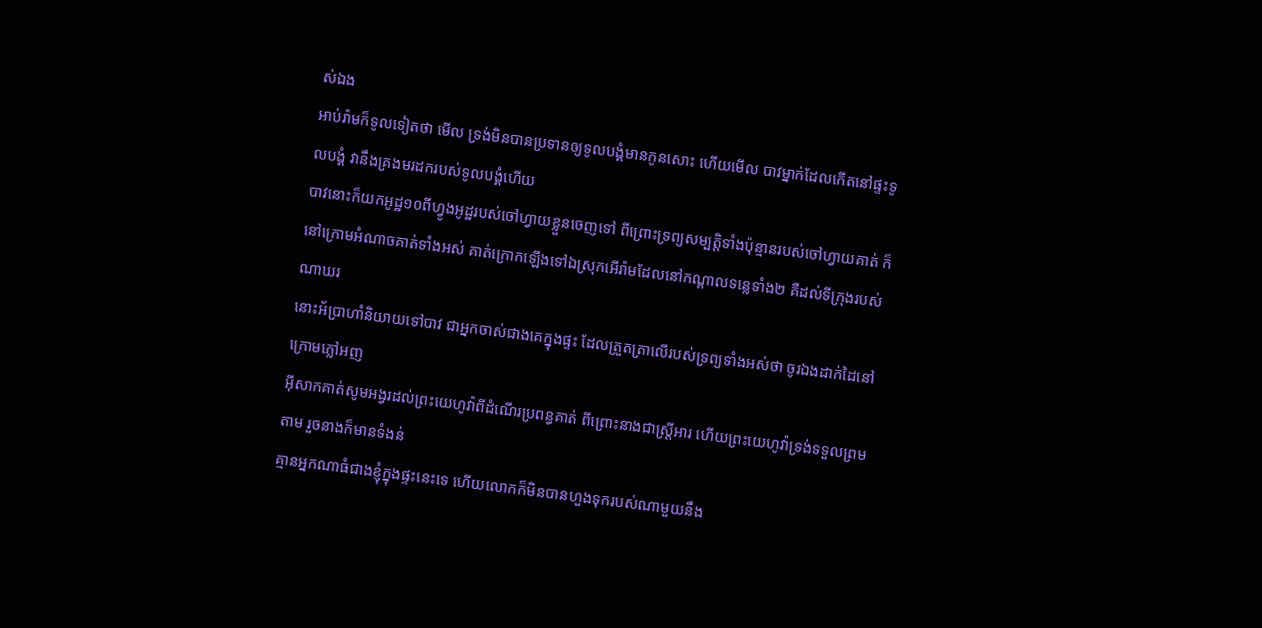ស់ឯង
អាប់រ៉ាមក៏ទូលទៀតថា មើល ទ្រង់មិនបានប្រទានឲ្យទូលបង្គំមានកូនសោះ ហើយមើល បាវម្នាក់ដែលកើតនៅផ្ទះទូលបង្គំ វានឹងគ្រងមរដករបស់ទូលបង្គំហើយ
បាវនោះក៏យកអូដ្ឋ១០ពីហ្វូងអូដ្ឋរបស់ចៅហ្វាយខ្លួនចេញទៅ ពីព្រោះទ្រព្យសម្បត្តិទាំងប៉ុន្មានរបស់ចៅហ្វាយគាត់ ក៏នៅក្រោមអំណាចគាត់ទាំងអស់ គាត់ក្រោកឡើងទៅឯស្រុកអើរ៉ាមដែលនៅកណ្តាលទន្លេទាំង២ គឺដល់ទីក្រុងរបស់ណាឃរ
នោះអ័ប្រាហាំនិយាយទៅបាវ ជាអ្នកចាស់ជាងគេក្នុងផ្ទះ ដែលត្រួតត្រាលើរបស់ទ្រព្យទាំងអស់ថា ចូរឯងដាក់ដៃនៅក្រោមភ្លៅអញ
អ៊ីសាកគាត់សូមអង្វរដល់ព្រះយេហូវ៉ាពីដំណើរប្រពន្ធគាត់ ពីព្រោះនាងជាស្ត្រីអារ ហើយព្រះយេហូវ៉ាទ្រង់ទទួលព្រមតាម រួចនាងក៏មានទំងន់
គ្មានអ្នកណាធំជាងខ្ញុំក្នុងផ្ទះនេះទេ ហើយលោកក៏មិនបានហួងទុករបស់ណាមួយនឹង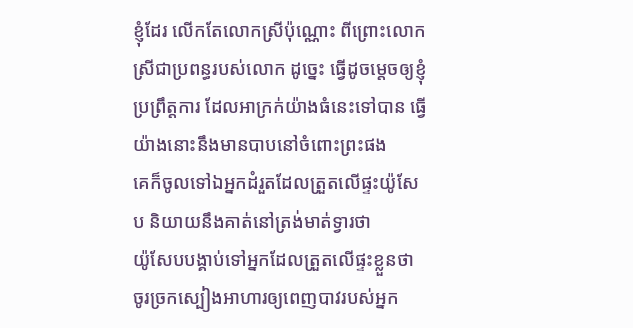ខ្ញុំដែរ លើកតែលោកស្រីប៉ុណ្ណោះ ពីព្រោះលោកស្រីជាប្រពន្ធរបស់លោក ដូច្នេះ ធ្វើដូចម្តេចឲ្យខ្ញុំប្រព្រឹត្តការ ដែលអាក្រក់យ៉ាងធំនេះទៅបាន ធ្វើយ៉ាងនោះនឹងមានបាបនៅចំពោះព្រះផង
គេក៏ចូលទៅឯអ្នកដំរួតដែលត្រួតលើផ្ទះយ៉ូសែប និយាយនឹងគាត់នៅត្រង់មាត់ទ្វារថា
យ៉ូសែបបង្គាប់ទៅអ្នកដែលត្រួតលើផ្ទះខ្លួនថា ចូរច្រកស្បៀងអាហារឲ្យពេញបាវរបស់អ្នក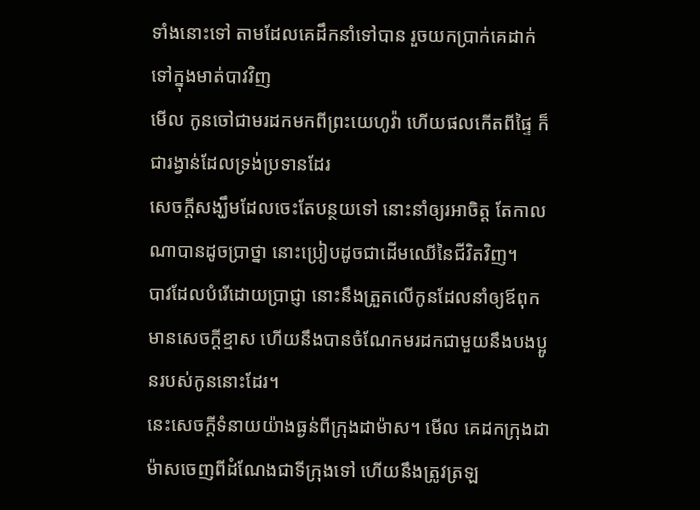ទាំងនោះទៅ តាមដែលគេដឹកនាំទៅបាន រួចយកប្រាក់គេដាក់ទៅក្នុងមាត់បាវវិញ
មើល កូនចៅជាមរដកមកពីព្រះយេហូវ៉ា ហើយផលកើតពីផ្ទៃ ក៏ជារង្វាន់ដែលទ្រង់ប្រទានដែរ
សេចក្ដីសង្ឃឹមដែលចេះតែបន្ថយទៅ នោះនាំឲ្យរអាចិត្ត តែកាលណាបានដូចប្រាថ្នា នោះប្រៀបដូចជាដើមឈើនៃជីវិតវិញ។
បាវដែលបំរើដោយប្រាជ្ញា នោះនឹងត្រួតលើកូនដែលនាំឲ្យឪពុកមានសេចក្ដីខ្មាស ហើយនឹងបានចំណែកមរដកជាមួយនឹងបងប្អូនរបស់កូននោះដែរ។
នេះសេចក្ដីទំនាយយ៉ាងធ្ងន់ពីក្រុងដាម៉ាស។ មើល គេដកក្រុងដាម៉ាសចេញពីដំណែងជាទីក្រុងទៅ ហើយនឹងត្រូវត្រឡ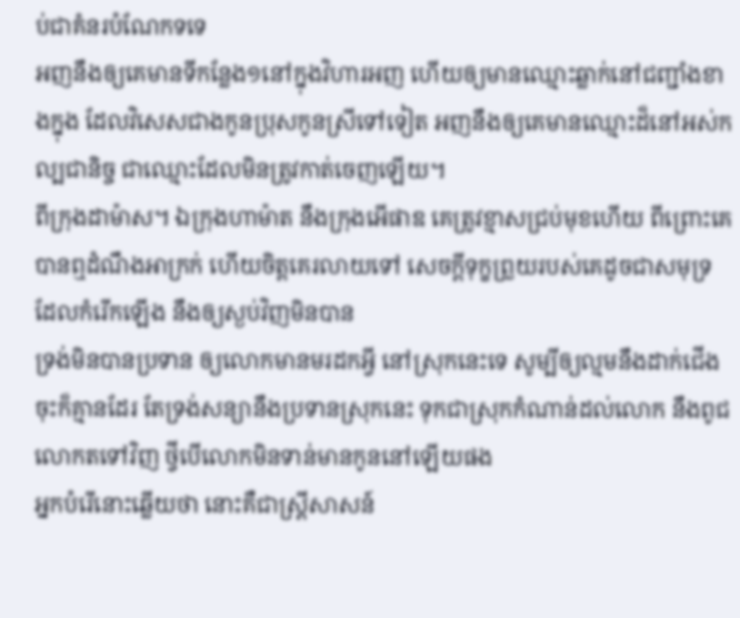ប់ជាគំនរបំណែកទទេ
អញនឹងឲ្យគេមានទីកន្លែង១នៅក្នុងវិហារអញ ហើយឲ្យមានឈ្មោះឆ្លាក់នៅជញ្ជាំងខាងក្នុង ដែលវិសេសជាងកូនប្រុសកូនស្រីទៅទៀត អញនឹងឲ្យគេមានឈ្មោះដ៏នៅអស់កល្បជានិច្ច ជាឈ្មោះដែលមិនត្រូវកាត់ចេញឡើយ។
ពីក្រុងដាម៉ាស។ ឯក្រុងហាម៉ាត នឹងក្រុងអើផាឌ គេត្រូវខ្មាសជ្រប់មុខហើយ ពីព្រោះគេបានឮដំណឹងអាក្រក់ ហើយចិត្តគេរលាយទៅ សេចក្ដីទុក្ខព្រួយរបស់គេដូចជាសមុទ្រដែលកំរើកឡើង នឹងឲ្យស្ងប់វិញមិនបាន
ទ្រង់មិនបានប្រទាន ឲ្យលោកមានមរដកអ្វី នៅស្រុកនេះទេ សូម្បីឲ្យល្មមនឹងដាក់ជើងចុះក៏គ្មានដែរ តែទ្រង់សន្យានឹងប្រទានស្រុកនេះ ទុកជាស្រុកកំណាន់ដល់លោក នឹងពូជលោកតទៅវិញ ថ្វីបើលោកមិនទាន់មានកូននៅឡើយផង
អ្នកបំរើនោះឆ្លើយថា នោះគឺជាស្ត្រីសាសន៍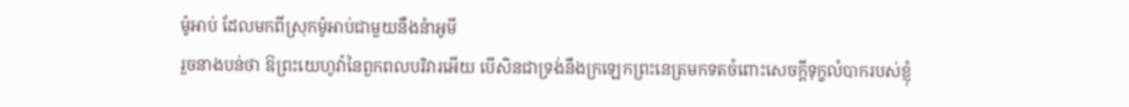ម៉ូអាប់ ដែលមកពីស្រុកម៉ូអាប់ជាមួយនឹងន៉ាអូមី
រួចនាងបន់ថា ឱព្រះយេហូវ៉ានៃពួកពលបរិវារអើយ បើសិនជាទ្រង់នឹងក្រឡេកព្រះនេត្រមកទតចំពោះសេចក្ដីទុក្ខលំបាករបស់ខ្ញុំ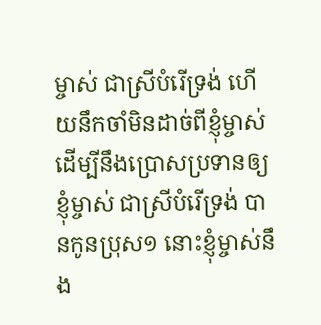ម្ចាស់ ជាស្រីបំរើទ្រង់ ហើយនឹកចាំមិនដាច់ពីខ្ញុំម្ចាស់ ដើម្បីនឹងប្រោសប្រទានឲ្យខ្ញុំម្ចាស់ ជាស្រីបំរើទ្រង់ បានកូនប្រុស១ នោះខ្ញុំម្ចាស់នឹង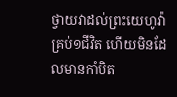ថ្វាយវាដល់ព្រះយេហូវ៉ាគ្រប់១ជីវិត ហើយមិនដែលមានកាំបិត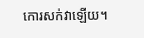កោរសក់វាឡើយ។